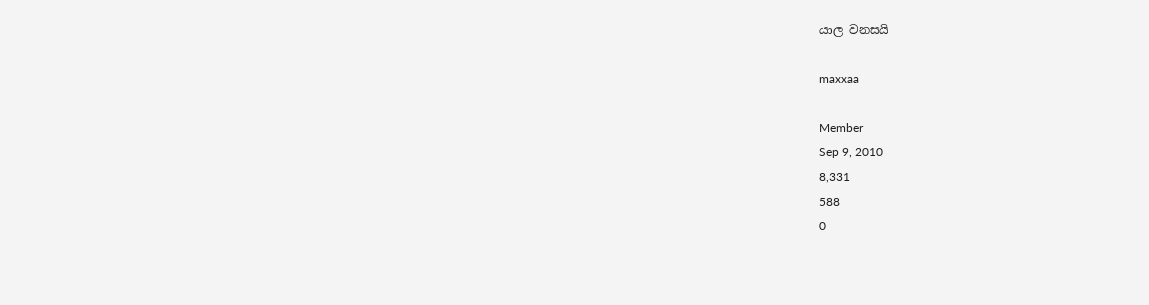යාල වනසයි

maxxaa

Member
Sep 9, 2010
8,331
588
0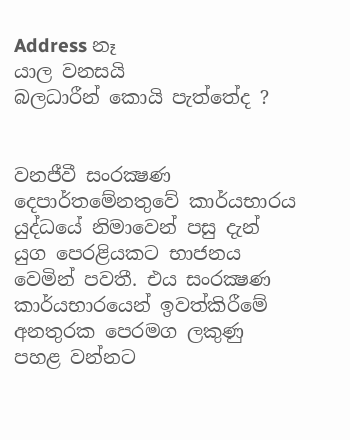Address නෑ
යාල වනසයි
බලධාරීන් කොයි පැත්තේද ?


වනජීවී සංරක්‍ෂණ දෙපාර්තමේනතුවේ කාර්යභාරය යුද්ධයේ නිමාවෙන් පසු දැන් යුග පෙරළියකට භාජනය වෙමින් පවතී. එය සංරක්‍ෂණ කාර්යභාරයෙන් ඉවත්කිරීමේ අනතුරක පෙරමග ලකුණු පහළ වන්නට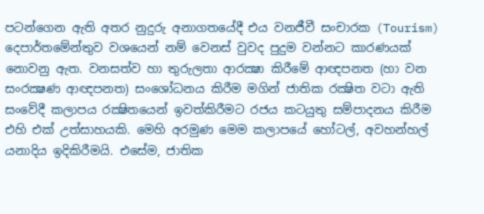පටන්ගෙන ඇති අතර නුදුරු අනාගතයේදී එය වනජීවී සංචාරක (Tourism) දෙපාර්තමේන්තුව වශයෙන් නම් වෙනස්‌ වුවද පුදුම වන්නට කාරණයක්‌ නොවනු ඇත. වනසත්ව හා තුරුලතා ආරක්‍ෂා කිරීමේ ආඥපනත (හා වන සංරක්‍ෂණ ආඥපනත) සංශෝධනය කිරීම මගින් ජාතික රක්‍ෂිත වටා ඇති සංවේදී කලාපය රක්‍ෂිතයෙන් ඉවත්කිරීමට රජය කටයුතු සම්පාදනය කිරීම එහි එක්‌ උත්සාහයකි. මෙහි අරමුණ මෙම කලාපයේ හෝටල්, අවහන්හල් යනාදිය ඉදිකිරීමයි. එසේම, ජාතික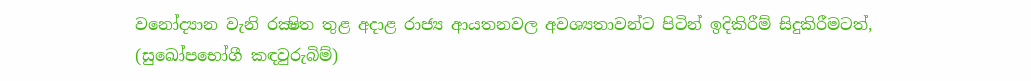වනෝද්‍යාන වැනි රක්‍ෂිත තුළ අදාළ රාජ්‍ය ආයතනවල අවශ්‍යතාවන්ට පිටින් ඉදිකිරීම් සිදුකිරීමටත්, (සුඛෝපභෝගී කඳවුරුබිම්)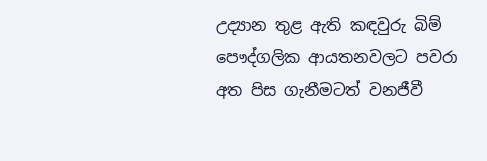උද්‍යාන තුළ ඇති කඳවුරු බිම් පෞද්ගලික ආයතනවලට පවරා අත පිස ගැනීමටත් වනජීවී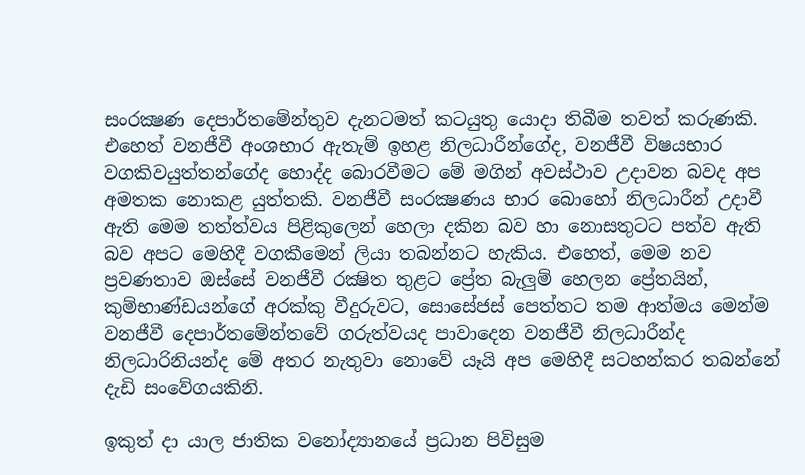සංරක්‍ෂණ දෙපාර්තමේන්තුව දැනටමත් කටයුතු යොදා තිබීම තවත් කරුණකි. එහෙත් වනජීවී අංශභාර ඇතැම් ඉහළ නිලධාරීන්ගේද, වනජීවී විෂයභාර වගකිවයුත්තන්ගේද හොද්ද බොරවීමට මේ මගින් අවස්‌ථාව උදාවන බවද අප අමතක නොකළ යුත්තකි. වනජීවී සංරක්‍ෂණය භාර බොහෝ නිලධාරීන් උදාවී ඇති මෙම තත්ත්වය පිළිකුලෙන් හෙලා දකින බව හා නොසතුටට පත්ව ඇති බව අපට මෙහිදී වගකීමෙන් ලියා තබන්නට හැකිය. එහෙත්, මෙම නව ප්‍රවණතාව ඔස්‌සේ වනජීවී රක්‍ෂිත තුළට ප්‍රේත බැලුම් හෙලන ප්‍රේතයින්, කුම්භාණ්‌ඩයන්ගේ අරක්‌කු වීදුරුවට, සොසේජස්‌ පෙත්තට තම ආත්මය මෙන්ම වනජීවී දෙපාර්තමේන්තවේ ගරුත්වයද පාවාදෙන වනජීවී නිලධාරීන්ද නිලධාරිනියන්ද මේ අතර නැතුවා නොවේ යෑයි අප මෙහිදී සටහන්කර තබන්නේ දැඩි සංවේගයකිනි.

ඉකුත් දා යාල ජාතික වනෝද්‍යානයේ ප්‍රධාන පිවිසුම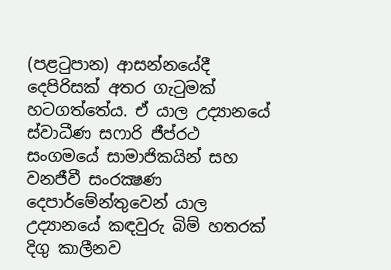(පළටුපාන) ආසන්නයේදී දෙපිරිසක්‌ අතර ගැටුමක්‌ හටගත්තේය. ඒ යාල උද්‍යානයේ ස්‌වාධීණ සෆාරි ජීප්රථ සංගමයේ සාමාජිකයින් සහ වනජීවී සංරක්‍ෂණ දෙපාර්මේන්තුවෙන් යාල උද්‍යානයේ කඳවුරු බිම් හතරක්‌ දිගු කාලීනව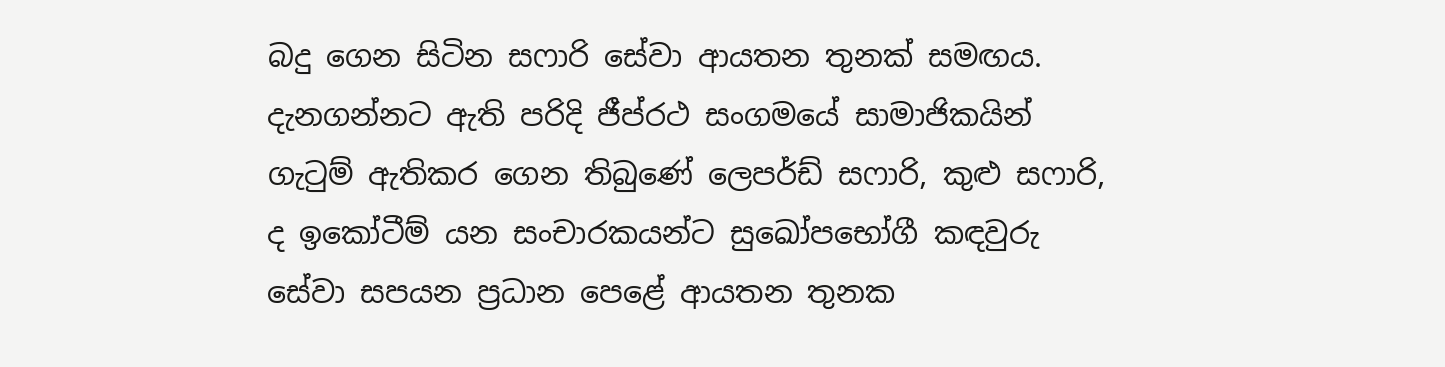බදු ගෙන සිටින සෆාරි සේවා ආයතන තුනක්‌ සමඟය. දැනගන්නට ඇති පරිදි ජීප්රථ සංගමයේ සාමාජිකයින් ගැටුම් ඇතිකර ගෙන තිබුණේ ලෙපර්ඩ් සෆාරි, කුළු සෆාරි, ද ඉකෝටීම් යන සංචාරකයන්ට සුඛෝපභෝගී කඳවුරු සේවා සපයන ප්‍රධාන පෙළේ ආයතන තුනක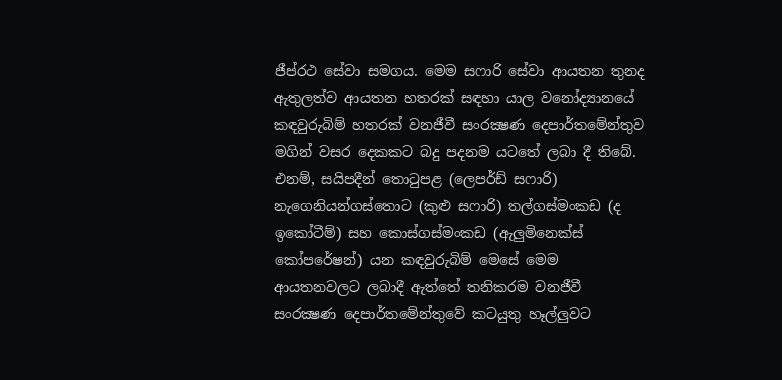ජීප්රථ සේවා සමගය. මෙම සෆාරි සේවා ආයතන තුනද ඇතුලත්ව ආයතන හතරක්‌ සඳහා යාල වනෝද්‍යානයේ කඳවුරුබිම් හතරක්‌ වනජීවී සංරක්‍ෂණ දෙපාර්තමේන්තුව මගින් වසර දෙකකට බදු පදනම යටතේ ලබා දී තිබේ. එනම්, සයිපදීන් තොටුපළ (ලෙපර්ඩ් සෆාරි) නැගෙනියන්ගස්‌තොට (කුළු සෆාරි) තල්ගස්‌මංකඩ (ද ඉකෝටීම්) සහ කොස්‌ගස්‌මංකඩ (ඇලුමිනෙක්‌ස්‌ කෝපරේෂන්) යන කඳවුරුබිම් මෙසේ මෙම ආයතනවලට ලබාදී ඇත්තේ තනිකරම වනජීවී සංරක්‍ෂණ දෙපාර්තමේන්තුවේ කටයුතු හෑල්ලුවට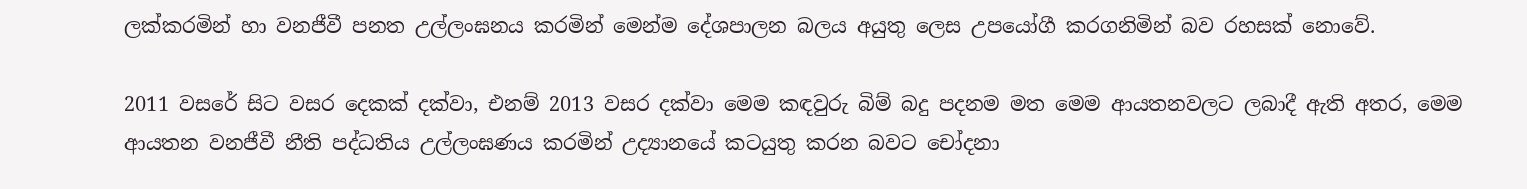ලක්‌කරමින් හා වනජීවී පනත උල්ලංඝනය කරමින් මෙන්ම දේශපාලන බලය අයුතු ලෙස උපයෝගී කරගනිමින් බව රහසක්‌ නොවේ.

2011 වසරේ සිට වසර දෙකක්‌ දක්‌වා, එනම් 2013 වසර දක්‌වා මෙම කඳවුරු බිම් බදු පදනම මත මෙම ආයතනවලට ලබාදී ඇති අතර, මෙම ආයතන වනජීවී නීති පද්ධතිය උල්ලංඝණය කරමින් උද්‍යානයේ කටයුතු කරන බවට චෝදනා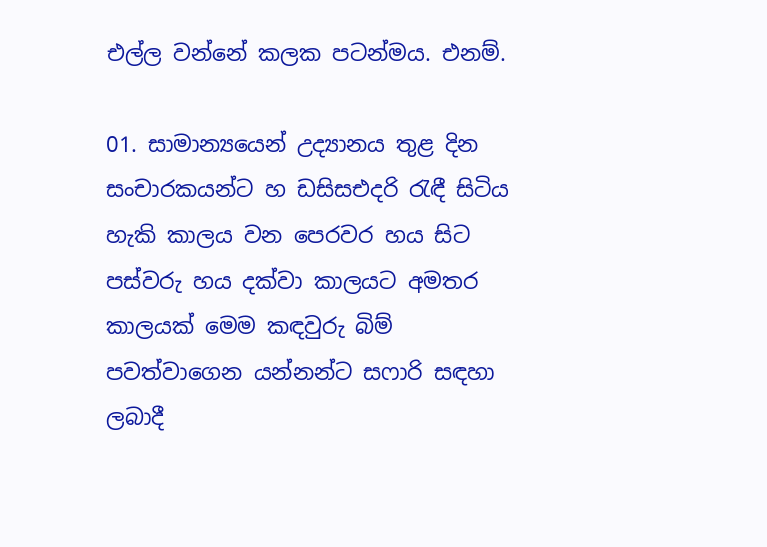එල්ල වන්නේ කලක පටන්මය. එනම්.

01. සාමාන්‍යයෙන් උද්‍යානය තුළ දින සංචාරකයන්ට හ ඩසිසඑදරි රැඳී සිටිය හැකි කාලය වන පෙරවර හය සිට පස්‌වරු හය දක්‌වා කාලයට අමතර කාලයක්‌ මෙම කඳවුරු බිම් පවත්වාගෙන යන්නන්ට සෆාරි සඳහා ලබාදී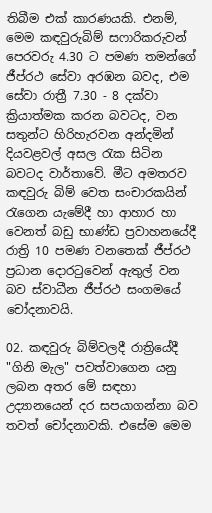තිබීම එක්‌ කාරණයකි. එනම්, මෙම කඳවුරුබිම් සෆාරිකරුවන් පෙරවරු 4.30 ට පමණ තමන්ගේ ජීප්රථ සේවා අරඹන බවද, එම සේවා රාත්‍රී 7.30 - 8 දක්‌වා ක්‍රියාත්මක කරන බවටද, වන සතුන්ට හිරිහැරවන අන්දමින් දියවළවල් අසල රැක සිටින බවටද වාර්තාවේ. මීට අමතරව කඳවුරු බිම් වෙත සංචාරකයින් රැගෙන යැමේදී හා ආහාර හා වෙනත් බඩු භාණ්‌ඩ ප්‍රවාහනයේදී රාත්‍රි 10 පමණ වනතෙක්‌ ජීප්රථ ප්‍රධාන දොරටුවෙන් ඇතුල් වන බව ස්‌වාධීන ජීප්රථ සංගමයේ චෝදනාවයි.

02. කඳවුරු බිම්වලදී රාත්‍රියේදී "ගිනි මැල" පවත්වාගෙන යනු ලබන අතර මේ සඳහා උද්‍යානයෙන් දර සපයාගන්නා බව තවත් චෝදනාවකි. එසේම මෙම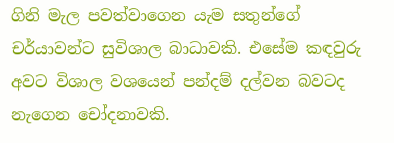ගිනි මැල පවත්වාගෙන යැම සතුන්ගේ චර්යාවන්ට සුවිශාල බාධාවකි. එසේම කඳවුරු අවට විශාල වශයෙන් පන්දම් දල්වන බවටද නැගෙන චෝදනාවකි.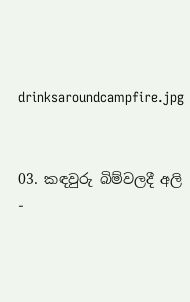drinksaroundcampfire.jpg


03. කඳවුරු බිම්වලදී අලි -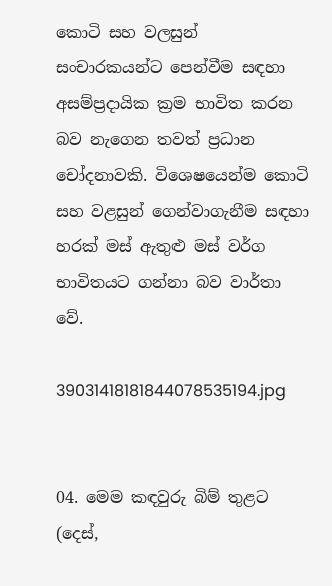කොටි සහ වලසුන් සංචාරකයන්ට පෙන්වීම සඳහා අසම්ප්‍රදායික ක්‍රම භාවිත කරන බව නැගෙන තවත් ප්‍රධාන චෝදනාවකි. විශෙෂයෙන්ම කොටි සහ වළසුන් ගෙන්වාගැනීම සඳහා හරක්‌ මස්‌ ඇතුළු මස්‌ වර්ග භාවිතයට ගන්නා බව වාර්තා වේ.

39031418181844078535194.jpg


04. මෙම කඳවුරු බිම් තුළට (දෙස්‌,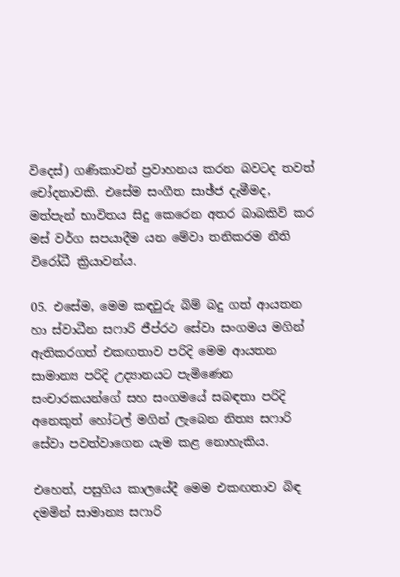විදෙස්‌) ගණිකාවන් ප්‍රවාහනය කරන බවටද තවත් චෝදනාවකි. එසේම සංගීත සාඡ්ජ දැමීමද, මත්පැන් භාවිතය සිදු කෙරෙන අතර බාබකිව් කර මස්‌ වර්ග සපයාදීම යන මේවා තනිකරම නීති විරෝධී ක්‍රියාවන්ය.

05. එසේම, මෙම කඳවුරු බිම් බදු ගත් ආයතන හා ස්‌වාධීන සෆාරි ජීප්රථ සේවා සංගමය මගින් ඇතිකරගත් එකඟතාව පරිදි මෙම ආයතන සාමාන්‍ය පරිදි උද්‍යානයට පැමිණෙන සංචාරකයන්ගේ සහ සංගමයේ සබඳතා පරිදි අනෙකුත් හෝටල් මගින් ලැබෙන නිත්‍ය සෆාරි සේවා පවත්වාගෙන යැම කළ නොහැකිය.

එහෙත්, පසුගිය කාලයේදී මෙම එකඟතාව බිඳ දමමින් සාමාන්‍ය සෆාරි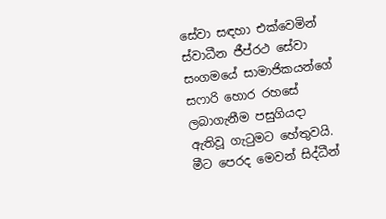සේවා සඳහා එක්‌වෙමින් ස්‌වාධීන ජීප්රථ සේවා සංගමයේ සාමාජිකයන්ගේ සෆාරි හොර රහසේ ලබාගැනීම පසුගියදා ඇතිවූ ගැටුමට හේතුවයි. මීට පෙරද මෙවන් සිද්ධීන්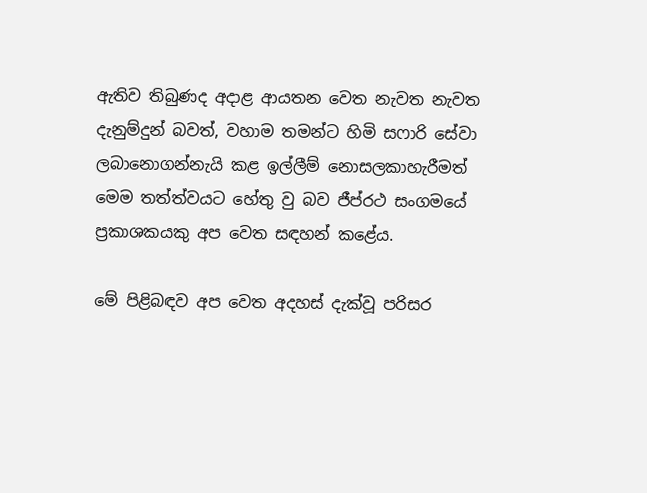ඇතිව තිබුණද අදාළ ආයතන වෙත නැවත නැවත දැනුම්දුන් බවත්, වහාම තමන්ට හිමි සෆාරි සේවා ලබානොගන්නැයි කළ ඉල්ලීම් නොසලකාහැරීමත් මෙම තත්ත්වයට හේතු වු බව ජීප්රථ සංගමයේ ප්‍රකාශකයකු අප වෙත සඳහන් කළේය.

මේ පිළිබඳව අප වෙත අදහස්‌ දැක්‌වූ පරිසර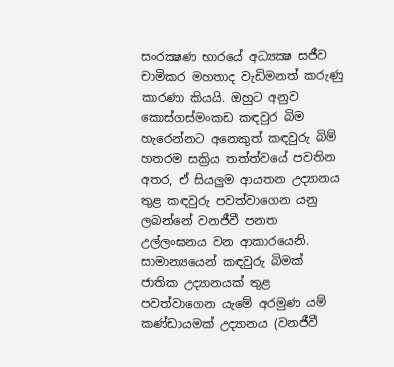සංරක්‍ෂණ භාරයේ අධ්‍යක්‍ෂ සජීව චාමිකර මහතාද වැඩිමනත් කරුණු කාරණා කියයි. ඔහුට අනුව කොස්‌ගස්‌මංකඩ කඳවුර බිම හැරෙන්නට අනෙකුත් කඳවුරු බිම් හතරම සක්‍රිය තත්ත්වයේ පවතින අතර, ඒ සියලුම ආයතන උද්‍යානය තුළ කඳවුරු පවත්වාගෙන යනු ලබන්නේ වනජීවී පනත උල්ලංඝනය වන ආකාරයෙනි. සාමාන්‍යයෙන් කඳවුරු බිමක්‌ ජාතික උද්‍යානයක්‌ තුළ පවත්වාගෙන යැමේ අරමුණ යම් කණ්‌ඩායමක්‌ උද්‍යානය (වනජීවී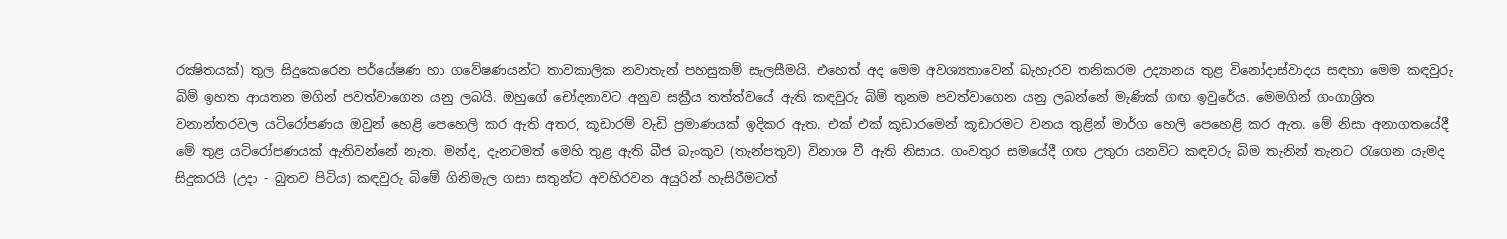රක්‍ෂිතයක්‌) තුල සිදුකෙරෙන පර්යේෂණ හා ගවේෂණයන්ට තාවකාලික නවාතැන් පහසුකම් සැලසීමයි. එහෙත් අද මෙම අවශ්‍යතාවෙන් බැහැරව තනිකරම උද්‍යානය තුළ විනෝදාස්‌වාදය සඳහා මෙම කඳවුරු බිම් ඉහත ආයතන මගින් පවත්වාගෙන යනු ලබයි. ඔහුගේ චෝදනාවට අනුව සක්‍රීය තත්ත්වයේ ඇති කඳවුරු බිම් තුනම පවත්වාගෙන යනු ලබන්නේ මැණික්‌ ගඟ ඉවුරේය. මෙමගින් ගංගාශ්‍රිත වනාන්තරවල යටිරෝපණය ඔවුන් හෙළි පෙහෙලි කර ඇති අතර, කූඩාරම් වැඩි ප්‍රමාණයක්‌ ඉදිකර ඇත. එක්‌ එක්‌ කූඩාරමෙන් කූඩාරමට වනය තුළින් මාර්ග හෙලි පෙහෙළි කර ඇත. මේ නිසා අනාගතයේදී මේ තුළ යටිරෝපණයක්‌ ඇතිවන්නේ නැත. මන්ද, දැනටමත් මෙහි තුළ ඇති බීජ බැංකුව (තැන්පතුව) විනාශ වී ඇති නිසාය. ගංවතුර සමයේදී ගඟ උතුරා යනවිට කඳවරු බිම තැනින් තැනට රැගෙන යැමද සිදුකරයි (උදා - බුතව පිටිය) කඳවුරු බිමේ ගිනිමැල ගසා සතුන්ට අවහිරවන අයුරින් හැසිරීමටත්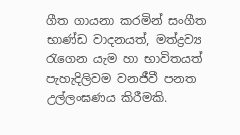ගීත ගායනා කරමින් සංගීත භාණ්‌ඩ වාදනයත්, මත්ද්‍රව්‍ය රැගෙන යැම හා භාවිතයත් පැහැදිලිවම වනජීවී පනත උල්ලංඝණය කිරීමකි.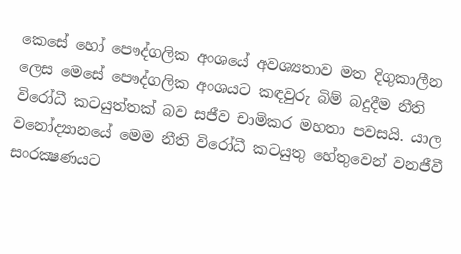කෙසේ හෝ පෞද්ගලික අංශයේ අවශ්‍යතාව මත දිගුකාලීන ලෙස මෙසේ පෞද්ගලික අංශයට කඳවුරු බිම් බදුදීම නීති විරෝධී කටයුත්තක්‌ බව සජීව චාමිකර මහතා පවසයි. යාල වනෝද්‍යානයේ මෙම නීති විරෝධී කටයුතු හේතුවෙන් වනජීවී සංරක්‍ෂණයට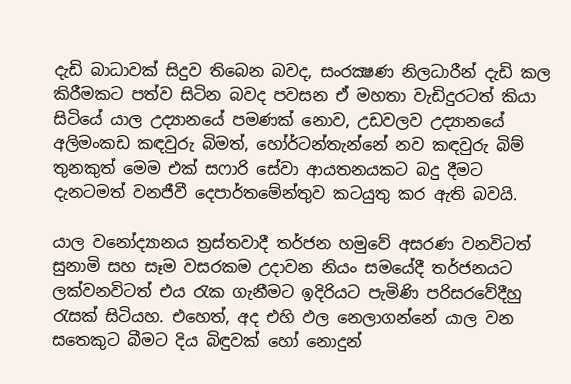දැඩි බාධාවක්‌ සිදුව තිබෙන බවද, සංරක්‍ෂණ නිලධාරීන් දැඩි කල කිරීමකට පත්ව සිටින බවද පවසන ඒ මහතා වැඩිදුරටත් කියා සිටියේ යාල උද්‍යානයේ පමණක්‌ නොව, උඩවලව උද්‍යානයේ අලිමංකඩ කඳවුරු බිමත්, හෝර්ටන්තැන්නේ නව කඳවුරු බිම් තුනකුත් මෙම එක්‌ සෆාරි සේවා ආයතනයකට බදු දීමට දැනටමත් වනජීවී දෙපාර්තමේන්තුව කටයුතු කර ඇති බවයි.

යාල වනෝද්‍යානය ත්‍රස්‌තවාදී තර්ජන හමුවේ අසරණ වනවිටත් සුනාමි සහ සෑම වසරකම උදාවන නියං සමයේදී තර්ජනයට ලක්‌වනවිටත් එය රැක ගැනීමට ඉදිරියට පැමිණි පරිසරවේදීහු රැසක්‌ සිටියහ. එහෙත්, අද එහි ඵල නෙලාගන්නේ යාල වන සතෙකුට බීමට දිය බිඳුවක්‌ හෝ නොදුන්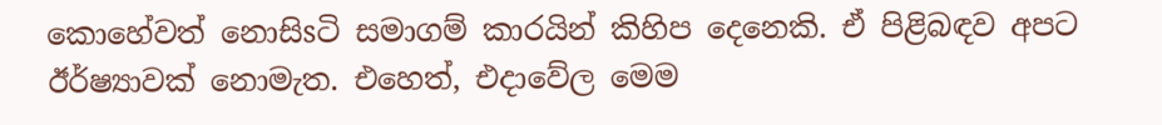කොහේවත් නොසිsටි සමාගම් කාරයින් කිහිප දෙනෙකි. ඒ පිළිබඳව අපට ඊර්ෂ්‍යාවක්‌ නොමැත. එහෙත්, එදාවේල මෙම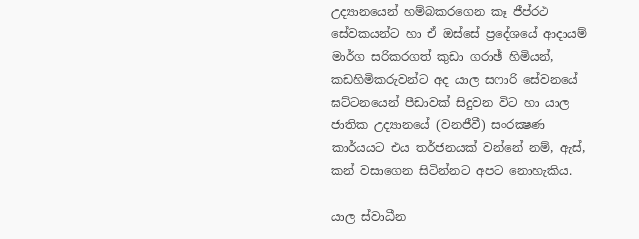උද්‍යානයෙන් හම්බකරගෙන කෑ ජීප්රථ සේවකයන්ට හා ඒ ඔස්‌සේ ප්‍රදේශයේ ආදායම් මාර්ග සරිකරගත් කුඩා ගරාඡ් හිමියන්, කඩහිමිකරුවන්ට අද යාල සෆාරි සේවනයේ ඝට්‌ටනයෙන් පීඩාවක්‌ සිදුවන විට හා යාල ජාතික උද්‍යානයේ (වනජීවී) සංරක්‍ෂණ කාර්යයට එය තර්ජනයක්‌ වන්නේ නම්, ඇස්‌, කන් වසාගෙන සිටින්නට අපට නොහැකිය.

යාල ස්‌වාධීන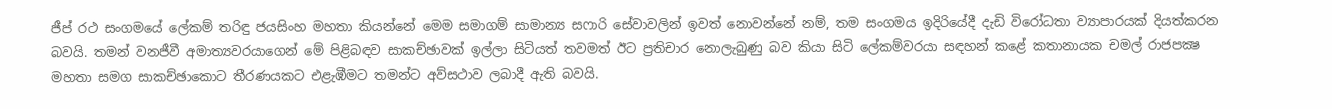ජීප් රථ සංගමයේ ලේකම් තරිඳු ජයසිංහ මහතා කියන්නේ මෙම සමාගම් සාමාන්‍ය සෆාරි සේවාවලින් ඉවත් නොවන්නේ නම්, තම සංගමය ඉදිරියේදී දැඩි විරෝධතා ව්‍යාපාරයක්‌ දියත්කරන බවයි. තමන් වනජීවී අමාත්‍යවරයාගෙන් මේ පිළිබඳව සාකච්ඡාවක්‌ ඉල්ලා සිටියත් තවමත් ඊට ප්‍රතිචාර නොලැබුණු බව කියා සිටි ලේකම්වරයා සඳහන් කළේ කතානායක චමල් රාජපක්‍ෂ මහතා සමග සාකච්ඡාකොට තීරණයකට එළැඹීමට තමන්ට අව්සථාව ලබාදී ඇති බවයි.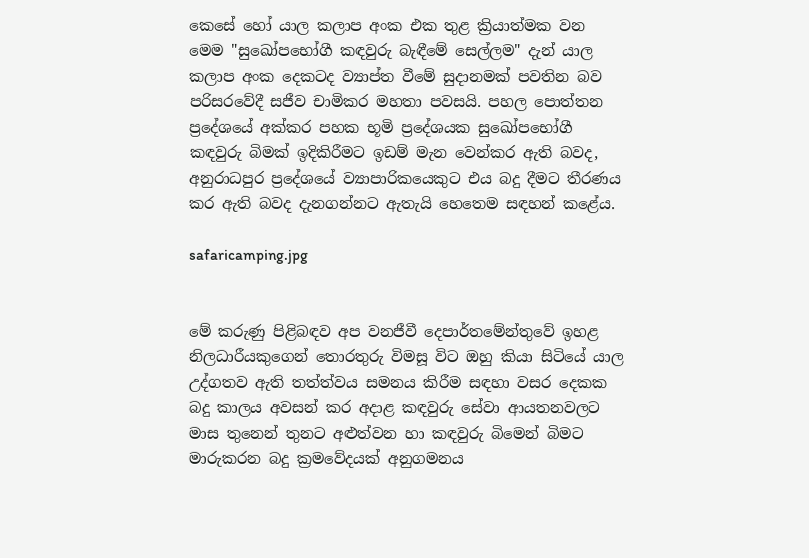කෙසේ හෝ යාල කලාප අංක එක තුළ ක්‍රියාත්මක වන මෙම "සුඛෝපභෝගී කඳවුරු බැඳීමේ සෙල්ලම" දැන් යාල කලාප අංක දෙකටද ව්‍යාප්ත වීමේ සුදානමක්‌ පවතින බව පරිසරවේදී සජීව චාමිකර මහතා පවසයි. පහල පොත්තන ප්‍රදේශයේ අක්‌කර පහක භූමි ප්‍රදේශයක සුඛෝපභෝගී කඳවුරු බිමක්‌ ඉදිකිරීමට ඉඩම් මැන වෙන්කර ඇති බවද, අනුරාධපුර ප්‍රදේශයේ ව්‍යාපාරිකයෙකුට එය බදු දීමට තීරණය කර ඇති බවද දැනගන්නට ඇතැයි හෙතෙම සඳහන් කළේය.

safaricamping.jpg


මේ කරුණු පිළිබඳව අප වනජීවී දෙපාර්තමේන්තුවේ ඉහළ නිලධාරීයකුගෙන් තොරතුරු විමසූ විට ඔහු කියා සිටියේ යාල උද්ගතව ඇති තත්ත්වය සමනය කිරීම සඳහා වසර දෙකක බදු කාලය අවසන් කර අදාළ කඳවුරු සේවා ආයතනවලට මාස තුනෙන් තුනට අළුත්වන හා කඳවුරු බිමෙන් බිමට මාරුකරන බදු ක්‍රමවේදයක්‌ අනුගමනය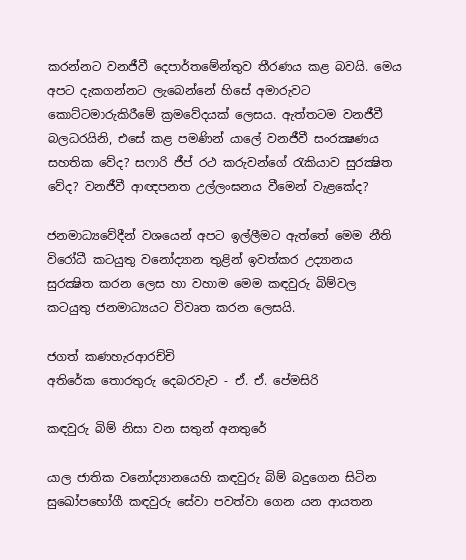කරන්නට වනජීවී දෙපාර්තමේන්තුව තීරණය කළ බවයි. මෙය අපට දැකගන්නට ලැබෙන්නේ හිසේ අමාරුවට කොට්‌ටමාරුකිරීමේ ක්‍රමවේදයක්‌ ලෙසය. ඇත්තටම වනජීවී බලධරයිනි, එසේ කළ පමණින් යාලේ වනජීවී සංරක්‍ෂණය සහතික වේද? සෆාරි ජීප් රථ කරුවන්ගේ රැකියාව සුරක්‍ෂිත වේද? වනජීවී ආඥපනත උල්ලංඝනය වීමෙන් වැළකේද?

ජනමාධ්‍යවේදීන් වශයෙන් අපට ඉල්ලීමට ඇත්තේ මෙම නීති විරෝධී කටයුතු වනෝද්‍යාන තුළින් ඉවත්කර උද්‍යානය සුරක්‍ෂිත කරන ලෙස හා වහාම මෙම කඳවුරු බිම්වල කටයුතු ජනමාධ්‍යයට විවෘත කරන ලෙසයි.

ජගත් කණහැරආරච්චි
අතිරේක තොරතුරු දෙබරවැව - ඒ. ඒ. පේමසිරි

කඳවුරු බිම් නිසා වන සතුන් අනතුරේ

යාල ජාතික වනෝද්‍යානයෙහි කඳවුරු බිම් බදුගෙන සිටින සුඛෝපභෝගී කඳවුරු සේවා පවත්වා ගෙන යන ආයතන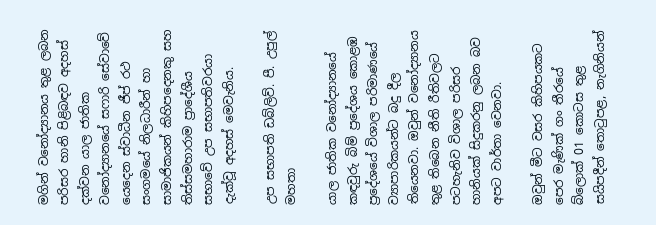මගින් වනෝද්‍යානය තුළ ලබන පරිසර හානි පිළිබඳව අදහස්‌ දක්‌වන යාල ජාතික වනෝද්‍යානයේ සෆාරි සේවාවේ යෙදෙන ස්‌වාධීන ජීප් රථ සංගමයේ නිලධාරීන් හා සාමාජිකයන් කිහිපදෙනකු සහ තිස්‌සමහාරාම ප්‍රාදේශීය සභාවේ උප සභාපතිවරයා දැක්‌වූ අදහස්‌ මෙවැනිය.

උප සභාපති ඩබ්ලිව්. පී. උපුල් මහතා

යාල ජාතික වනෝද්‍යානයේ කඳවුරු බිම් ප්‍රදේශය කොළඹ ප්‍රදේශයේ විශාල පරිමාණයේ ව්‍යාපාරිකයන්ට බදු දීල තියෙනවා. ඔවුන් වනෝද්‍යානය තුළ තිබෙන නීති රීතිවලට පටහැනිව විශාල පරිසර හානියක්‌ සිදුකරනු ලබන බව අපට වාර්තා වෙනවා.

ඔවුන් මීට වසර කිහිපයකට පෙර මැණික්‌ ගං තීරයේ බ්ලොක්‌ 01 කොටස තුළ සයිපදීන් තොටුපළ, නැගිනියන්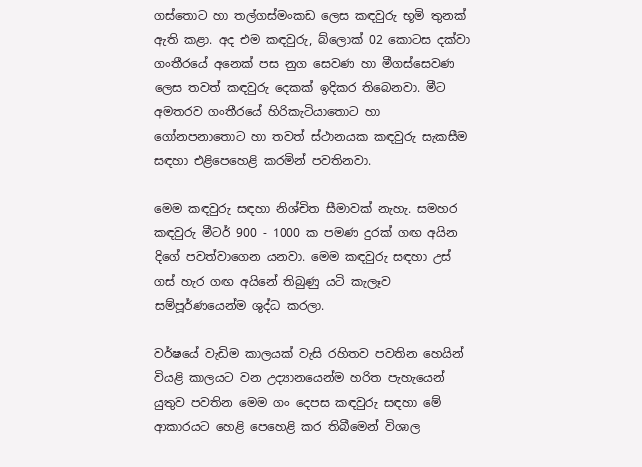ගස්‌තොට හා තල්ගස්‌මංකඩ ලෙස කඳවුරු භූමි තුනක්‌ ඇති කළා. අද එම කඳවුරු, බ්ලොක්‌ 02 කොටස දක්‌වා ගංතීරයේ අනෙක්‌ පස නුග සෙවණ හා මීගස්‌සෙවණ ලෙස තවත් කඳවුරු දෙකක්‌ ඉදිකර තිබෙනවා. මීට අමතරව ගංතීරයේ හිරිකැටියාතොට හා ගෝනපනාතොට හා තවත් ස්‌ථානයක කඳවුරු සැකසීම සඳහා එළිපෙහෙළි කරමින් පවතිනවා.

මෙම කඳවුරු සඳහා නිශ්චිත සීමාවක්‌ නැහැ. සමහර කඳවුරු මීටර් 900 - 1000 ක පමණ දුරක්‌ ගඟ අයින දිගේ පවත්වාගෙන යනවා. මෙම කඳවුරු සඳහා උස්‌ ගස්‌ හැර ගඟ අයිනේ තිබුණු යටි කැලෑව සම්පූර්ණයෙන්ම ශුද්ධ කරලා.

වර්ෂයේ වැඩිම කාලයක්‌ වැසි රහිතව පවතින හෙයින් වියළි කාලයට වන උද්‍යානයෙන්ම හරිත පැහැයෙන් යුතුව පවතින මෙම ගං දෙපස කඳවුරු සඳහා මේ ආකාරයට හෙළි පෙහෙළි කර තිබීමෙන් විශාල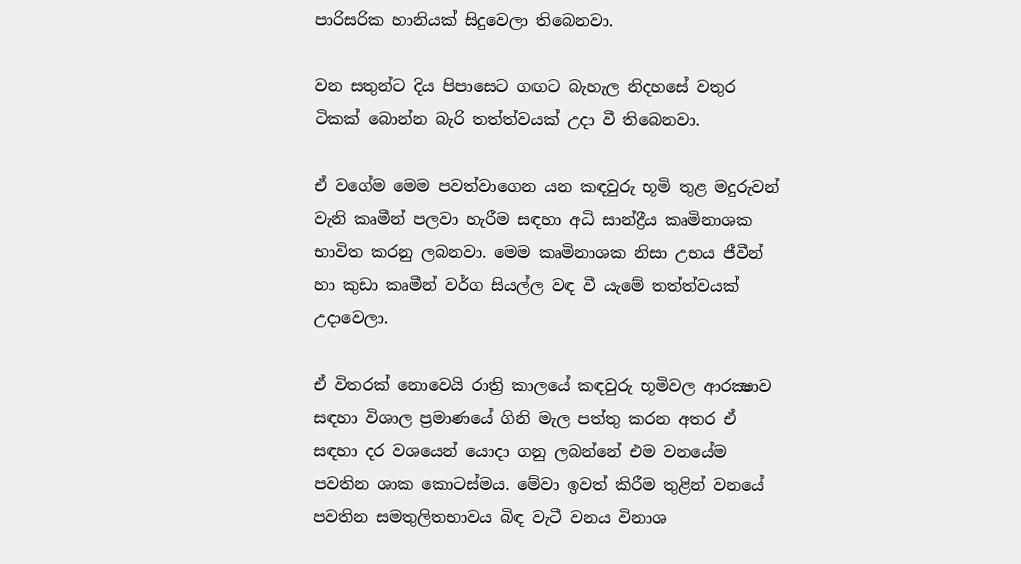පාරිසරික හානියක්‌ සිදුවෙලා තිබෙනවා.

වන සතුන්ට දිය පිපාසෙට ගඟට බැහැල නිදහසේ වතුර ටිකක්‌ බොන්න බැරි තත්ත්වයක්‌ උදා වී තිබෙනවා.

ඒ වගේම මෙම පවත්වාගෙන යන කඳවුරු භූමි තුළ මදුරුවන් වැනි කෘමීන් පලවා හැරීම සඳහා අධි සාන්ද්‍රීය කෘමිනාශක භාවිත කරනු ලබනවා. මෙම කෘමිනාශක නිසා උභය ජීවීන් හා කුඩා කෘමීන් වර්ග සියල්ල වඳ වී යැමේ තත්ත්වයක්‌ උදාවෙලා.

ඒ විතරක්‌ නොවෙයි රාත්‍රි කාලයේ කඳවුරු භූමිවල ආරක්‍ෂාව සඳහා විශාල ප්‍රමාණයේ ගිනි මැල පත්තු කරන අතර ඒ සඳහා දර වශයෙන් යොදා ගනු ලබන්නේ එම වනයේම පවතින ශාක කොටස්‌මය. මේවා ඉවත් කිරීම තුළින් වනයේ පවතින සමතුලිතභාවය බිඳ වැටී වනය විනාශ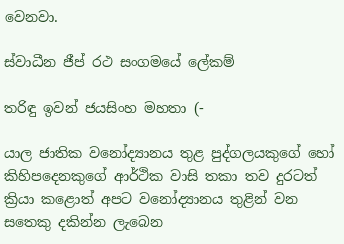වෙනවා.

ස්‌වාධීන ජීප් රථ සංගමයේ ලේකම්

තරිඳු ඉවන් ජයසිංහ මහතා (-

යාල ජාතික වනෝද්‍යානය තුළ පුද්ගලයකුගේ හෝ කිහිපදෙනකුගේ ආර්ථික වාසි තකා තව දුරටත් ක්‍රියා කළොත් අපට වනෝද්‍යානය තුළින් වන සතෙකු දකින්න ලැබෙන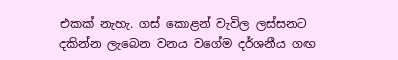එකක්‌ නැහැ. ගස්‌ කොළන් වැවිල ලස්‌සනට දකින්න ලැබෙන වනය වගේම දර්ශනීය ගඟ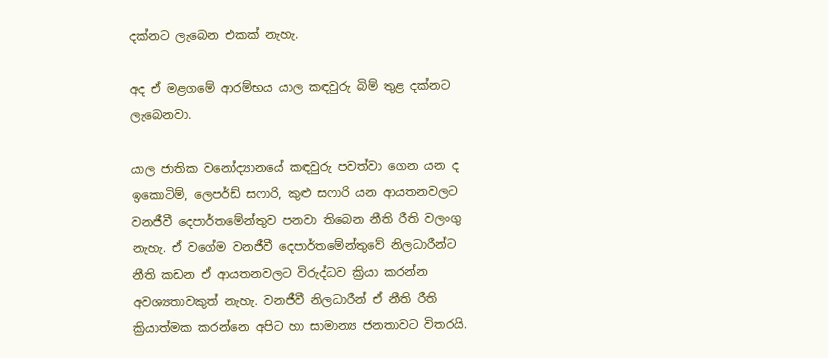දක්‌නට ලැබෙන එකක්‌ නැහැ.

අද ඒ මළගමේ ආරම්භය යාල කඳවුරු බිම් තුළ දක්‌නට ලැබෙනවා.

යාල ජාතික වනෝද්‍යානයේ කඳවුරු පවත්වා ගෙන යන ද ඉකොටිම්, ලෙපර්ඩ් සෆාරි, කුළු සෆාරි යන ආයතනවලට වනජීවී දෙපාර්තමේන්තුව පනවා තිබෙන නීති රීති වලංගු නැහැ. ඒ වගේම වනජීවී දෙපාර්තමේන්තුවේ නිලධාරීන්ට නීති කඩන ඒ ආයතනවලට විරුද්ධව ක්‍රියා කරන්න අවශ්‍යතාවකුත් නැහැ. වනජීවී නිලධාරීන් ඒ නීති රීති ක්‍රියාත්මක කරන්නෙ අපිට හා සාමාන්‍ය ජනතාවට විතරයි.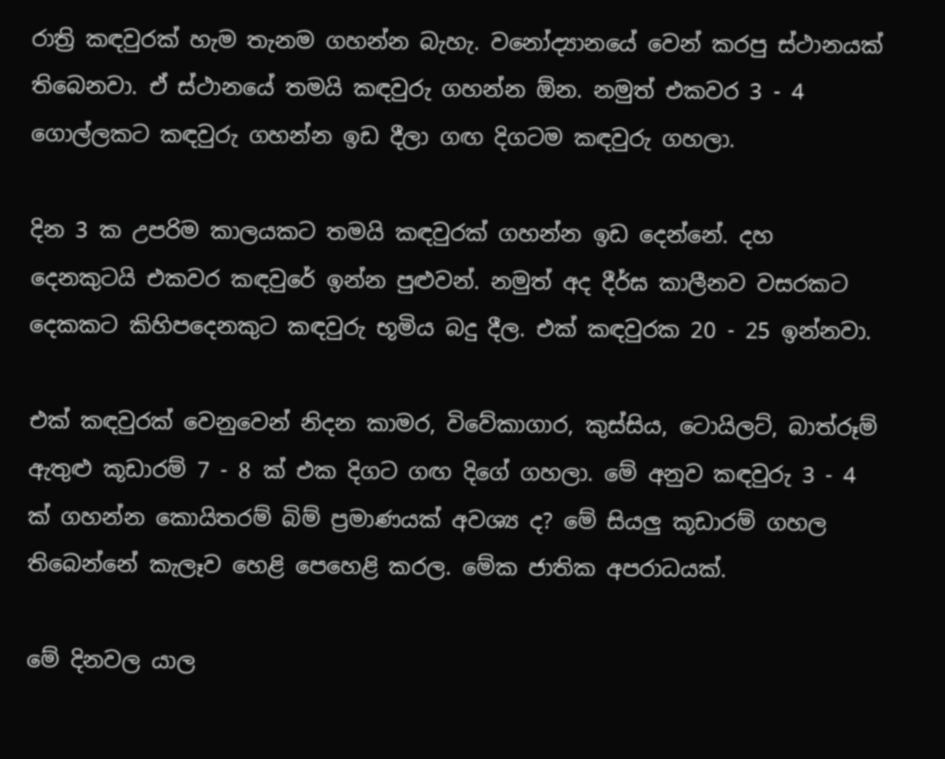රාත්‍රි කඳවුරක්‌ හැම තැනම ගහන්න බැහැ. වනෝද්‍යානයේ වෙන් කරපු ස්‌ථානයක්‌ තිබෙනවා. ඒ ස්‌ථානයේ තමයි කඳවුරු ගහන්න ඕන. නමුත් එකවර 3 - 4 ගොල්ලකට කඳවුරු ගහන්න ඉඩ දීලා ගඟ දිගටම කඳවුරු ගහලා.

දින 3 ක උපරිම කාලයකට තමයි කඳවුරක්‌ ගහන්න ඉඩ දෙන්නේ. දහ දෙනකුටයි එකවර කඳවුරේ ඉන්න පුළුවන්. නමුත් අද දීර්ඝ කාලීනව වසරකට දෙකකට කිහිපදෙනකුට කඳවුරු භූමිය බදු දීල. එක්‌ කඳවුරක 20 - 25 ඉන්නවා.

එක්‌ කඳවුරක්‌ වෙනුවෙන් නිදන කාමර, විවේකාගාර, කුස්‌සිය, ටොයිලට්‌, බාත්රූම් ඇතුළු කූඩාරම් 7 - 8 ක්‌ එක දිගට ගඟ දිගේ ගහලා. මේ අනුව කඳවුරු 3 - 4 ක්‌ ගහන්න කොයිතරම් බිම් ප්‍රමාණයක්‌ අවශ්‍ය ද? මේ සියලු කූඩාරම් ගහල තිබෙන්නේ කැලෑව හෙළි පෙහෙළි කරල. මේක ජාතික අපරාධයක්‌.

මේ දිනවල යාල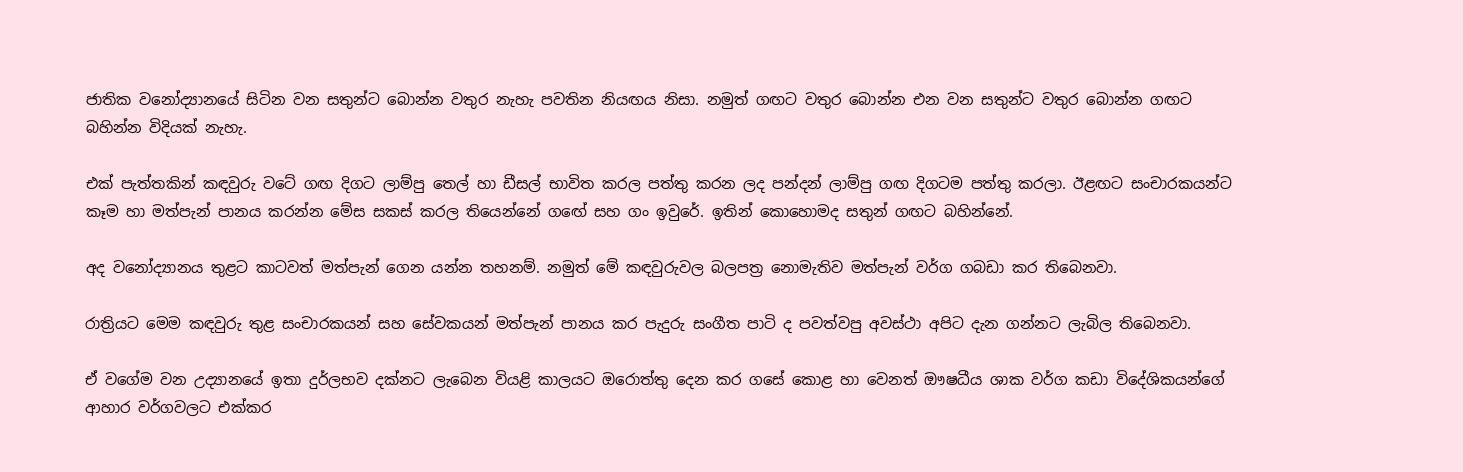ජාතික වනෝද්‍යානයේ සිටින වන සතුන්ට බොන්න වතුර නැහැ පවතින නියඟය නිසා. නමුත් ගඟට වතුර බොන්න එන වන සතුන්ට වතුර බොන්න ගඟට බහින්න විදියක්‌ නැහැ.

එක්‌ පැත්තකින් කඳවුරු වටේ ගඟ දිගට ලාම්පු තෙල් හා ඩීසල් භාවිත කරල පත්තු කරන ලද පන්දන් ලාම්පු ගඟ දිගටම පත්තු කරලා. ඊළඟට සංචාරකයන්ට කෑම හා මත්පැන් පානය කරන්න මේස සකස්‌ කරල තියෙන්නේ ගඟේ සහ ගං ඉවුරේ. ඉතින් කොහොමද සතුන් ගඟට බහින්නේ.

අද වනෝද්‍යානය තුළට කාටවත් මත්පැන් ගෙන යන්න තහනම්. නමුත් මේ කඳවුරුවල බලපත්‍ර නොමැතිව මත්පැන් වර්ග ගබඩා කර තිබෙනවා.

රාත්‍රියට මෙම කඳවුරු තුළ සංචාරකයන් සහ සේවකයන් මත්පැන් පානය කර පැදුරු සංගීත පාටි ද පවත්වපු අවස්‌ථා අපිට දැන ගන්නට ලැබිල තිබෙනවා.

ඒ වගේම වන උද්‍යානයේ ඉතා දුර්ලභව දක්‌නට ලැබෙන වියළි කාලයට ඔරොත්තු දෙන කර ගසේ කොළ හා වෙනත් ඖෂධීය ශාක වර්ග කඩා විදේශිකයන්ගේ ආහාර වර්ගවලට එක්‌කර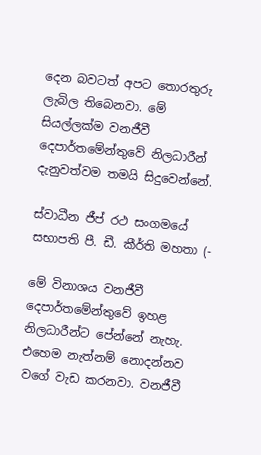දෙන බවටත් අපට තොරතුරු ලැබිල තිබෙනවා. මේ සියල්ලක්‌ම වනජීවී දෙපාර්තමේන්තුවේ නිලධාරීන් දැනුවත්වම තමයි සිදුවෙන්නේ.

ස්‌වාධීන ජීප් රථ සංගමයේ සභාපති පී. ඩී. කීර්ති මහතා (-

මේ විනාශය වනජීවී දෙපාර්තමේන්තුවේ ඉහළ නිලධාරීන්ට පේන්නේ නැහැ. එහෙම නැත්නම් නොදන්නව වගේ වැඩ කරනවා. වනජීවී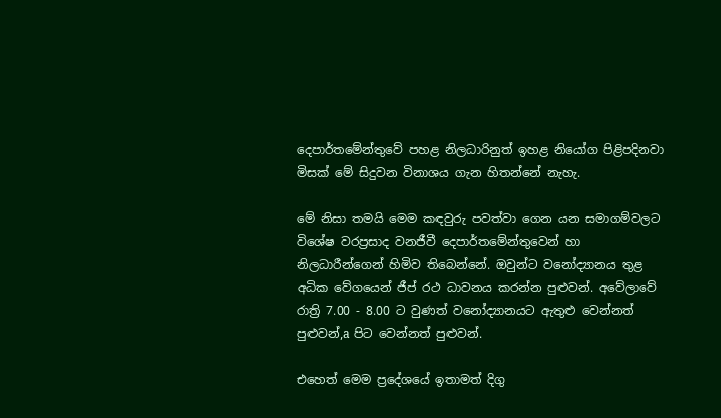දෙපාර්තමේන්තුවේ පහළ නිලධාරිනුත් ඉහළ නියෝග පිළිපදිනවා මිසක්‌ මේ සිදුවන විනාශය ගැන හිතන්නේ නැහැ.

මේ නිසා තමයි මෙම කඳවුරු පවත්වා ගෙන යන සමාගම්වලට විශේෂ වරප්‍රසාද වනජීවී දෙපාර්තමේන්තුවෙන් හා නිලධාරීන්ගෙන් හිමිව තිබෙන්නේ. ඔවුන්ට වනෝද්‍යානය තුළ අධික වේගයෙන් ජීප් රථ ධාවනය කරන්න පුළුවන්. අවේලාවේ රාත්‍රි 7.00 - 8.00 ට වුණත් වනෝද්‍යානයට ඇතුළු වෙන්නත් පුළුවන්,a පිට වෙන්නත් පුළුවන්.

එහෙත් මෙම ප්‍රදේශයේ ඉතාමත් දිගු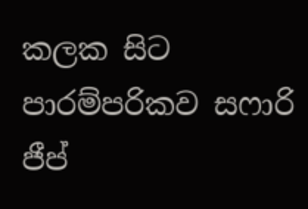කලක සිට පාරම්පරිකව සෆාරි ජීප්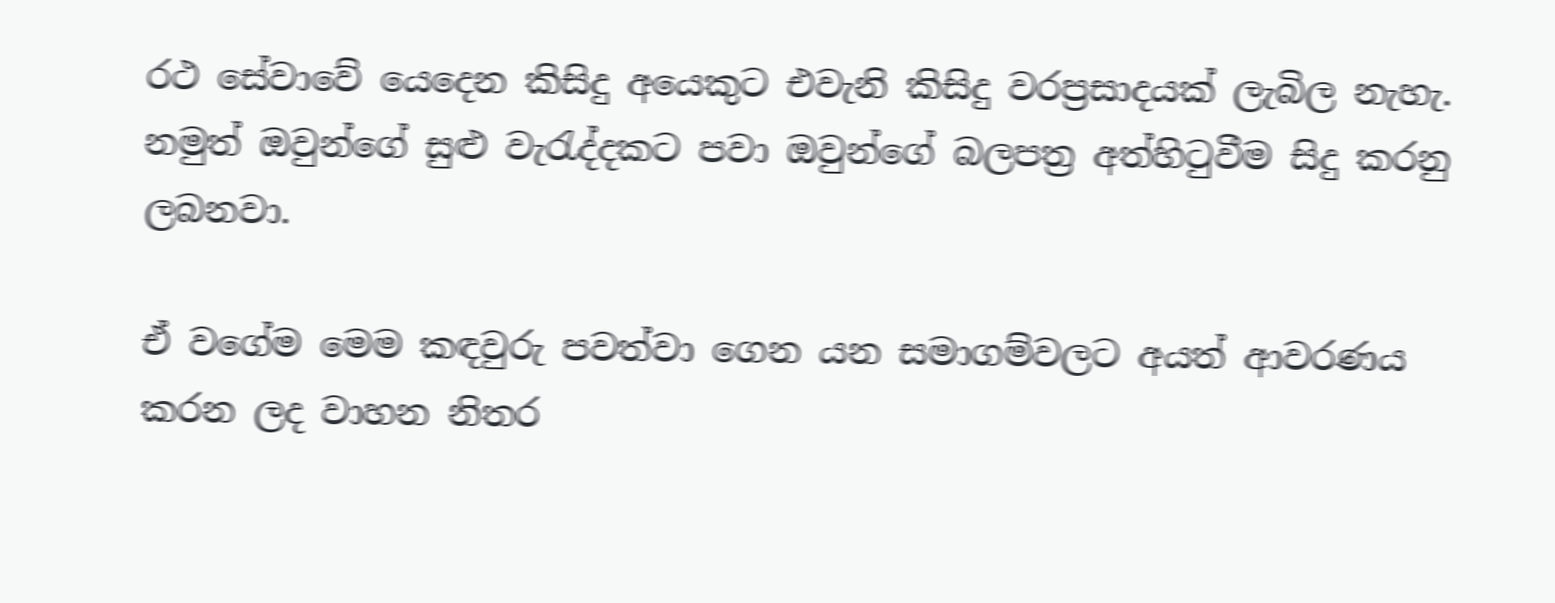රථ සේවාවේ යෙදෙන කිසිදු අයෙකුට එවැනි කිසිදු වරප්‍රසාදයක්‌ ලැබිල නැහැ. නමුත් ඔවුන්ගේ සුළු වැරැද්දකට පවා ඔවුන්ගේ බලපත්‍ර අත්හිටුවීම සිදු කරනු ලබනවා.

ඒ වගේම මෙම කඳවුරු පවත්වා ගෙන යන සමාගම්වලට අයත් ආවරණය කරන ලද වාහන නිතර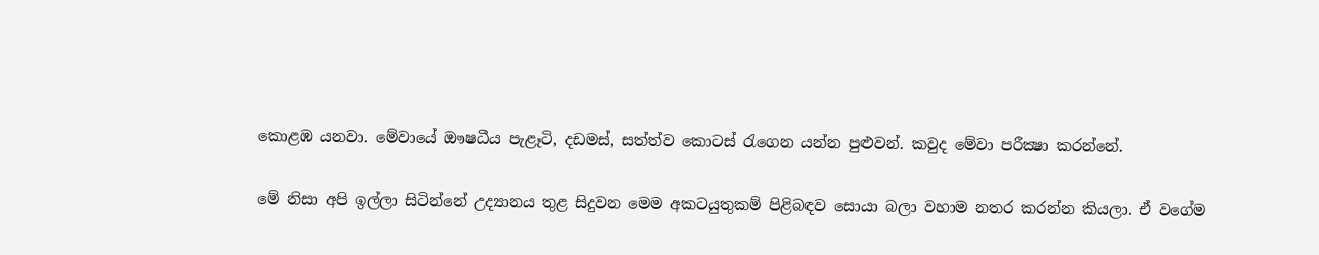කොළඹ යනවා. මේවායේ ඖෂධීය පැළෑටි, දඩමස්‌, සත්ත්ව කොටස්‌ රැගෙන යන්න පුළුවන්. කවුද මේවා පරීක්‍ෂා කරන්නේ.

මේ නිසා අපි ඉල්ලා සිටින්නේ උද්‍යානය තුළ සිදුවන මෙම අකටයුතුකම් පිළිබඳව සොයා බලා වහාම නතර කරන්න කියලා. ඒ වගේම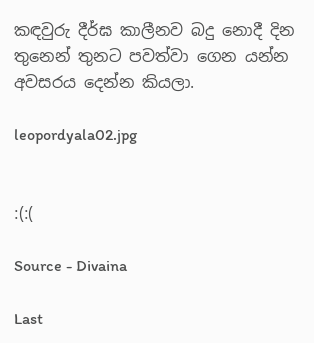කඳවුරු දීර්ඝ කාලීනව බදු නොදී දින තුනෙන් තුනට පවත්වා ගෙන යන්න අවසරය දෙන්න කියලා.

leopordyala02.jpg


:(:(

Source - Divaina

Last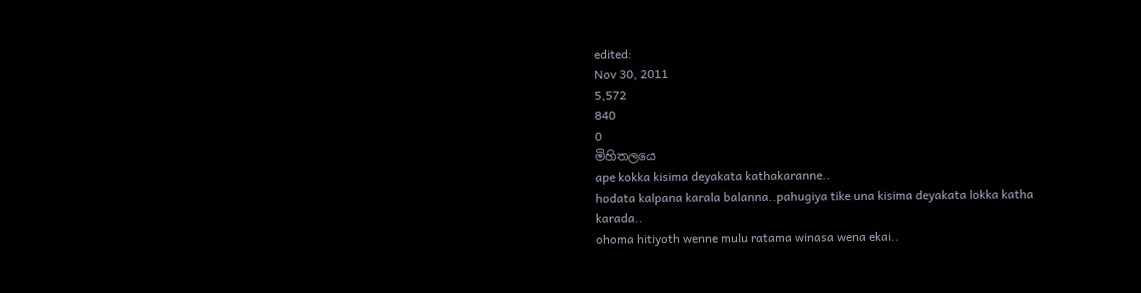edited:
Nov 30, 2011
5,572
840
0
මිහිතලයෙ
ape kokka kisima deyakata kathakaranne..
hodata kalpana karala balanna..pahugiya tike una kisima deyakata lokka katha karada..
ohoma hitiyoth wenne mulu ratama winasa wena ekai..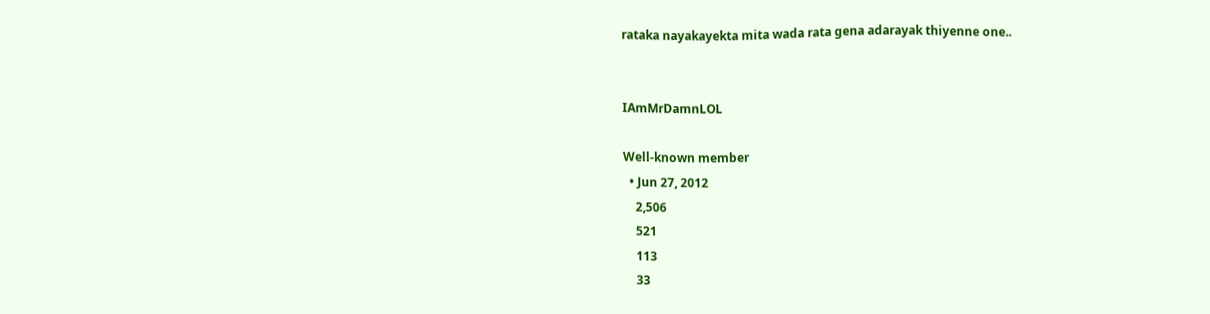rataka nayakayekta mita wada rata gena adarayak thiyenne one..


IAmMrDamnLOL

Well-known member
  • Jun 27, 2012
    2,506
    521
    113
    33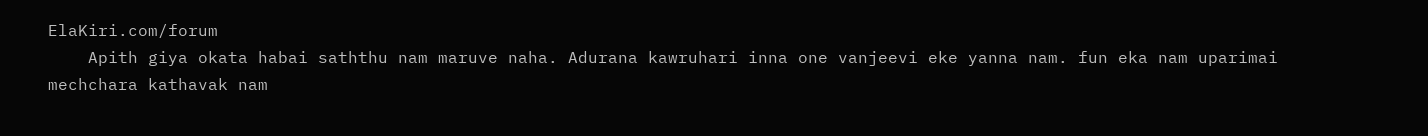ElaKiri.com/forum
    Apith giya okata habai saththu nam maruve naha. Adurana kawruhari inna one vanjeevi eke yanna nam. fun eka nam uparimai mechchara kathavak nam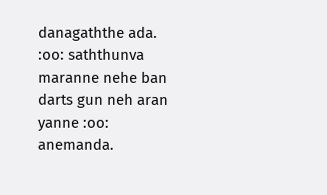danagaththe ada. :oo: saththunva maranne nehe ban darts gun neh aran yanne :oo: anemanda.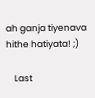ah ganja tiyenava hithe hatiyata! ;)

    Last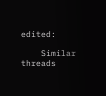edited:

    Similar threads